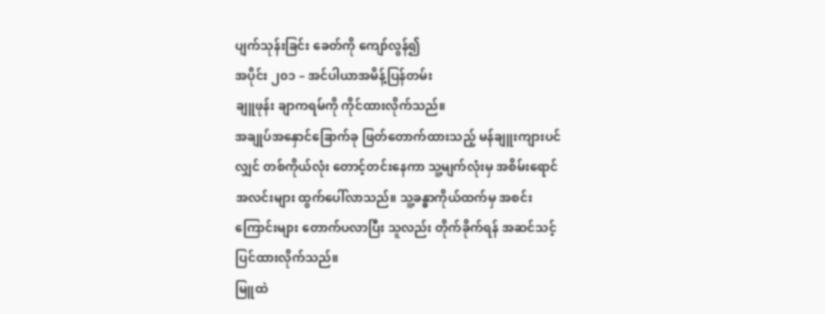ပျက်သုန်းခြင်း ခေတ်ကို ကျော်လွန်၍
အပိုင်း ၂၀၁ – အင်ပါယာအမိန့်ပြန်တမ်း
ချူဖုန်း ချာကရမ်ကို ကိုင်ထားလိုက်သည်။
အချုပ်အနှောင်ခြောက်ခု ဖြတ်တောက်ထားသည့် မန်ချူးကျားပင်လျှင် တစ်ကိုယ်လုံး တောင့်တင်းနေကာ သူ့မျက်လုံးမှ အစိမ်းရောင်အလင်းများ ထွက်ပေါ်လာသည်။ သူ့ခန္ဓာကိုယ်ထက်မှ အစင်းကြောင်းများ တောက်ပလာပြီး သူလည်း တိုက်ခိုက်ရန် အဆင်သင့်ပြင်ထားလိုက်သည်။
မြူထဲ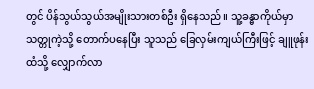တွင် ပိန်သွယ်သွယ်အမျိုးသားတစ်ဦး ရှိနေသည်။ သူ့ခန္ဓာကိုယ်မှာ သတ္တုကဲ့သို့ တောက်ပနေပြီး သူသည် ခြေလှမ်းကျယ်ကြီးဖြင့် ချူဖုန်းထံသို့ လျှောက်လာ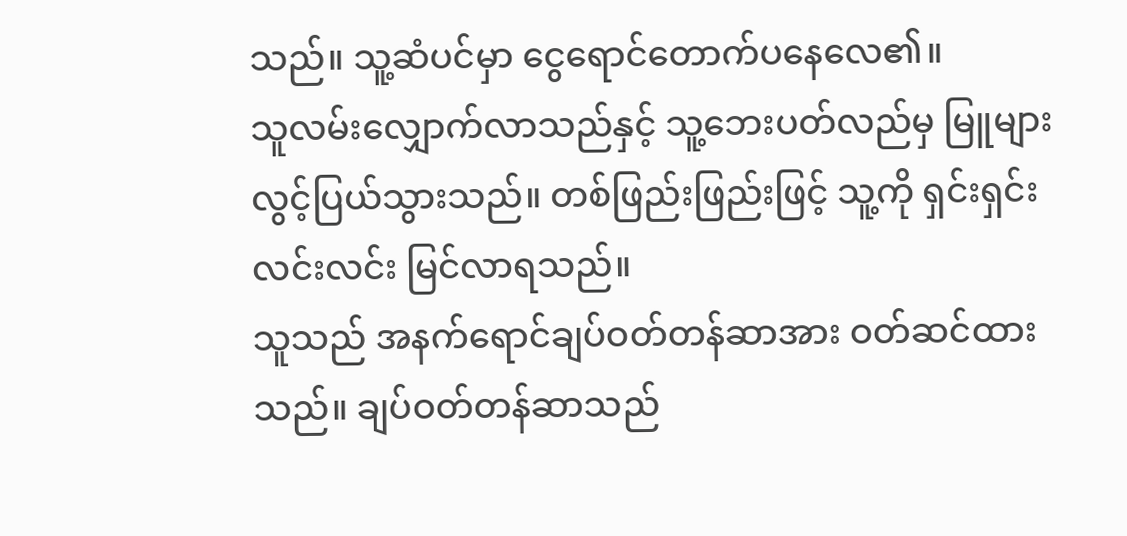သည်။ သူ့ဆံပင်မှာ ငွေရောင်တောက်ပနေလေ၏။
သူလမ်းလျှောက်လာသည်နှင့် သူ့ဘေးပတ်လည်မှ မြူများ လွင့်ပြယ်သွားသည်။ တစ်ဖြည်းဖြည်းဖြင့် သူ့ကို ရှင်းရှင်းလင်းလင်း မြင်လာရသည်။
သူသည် အနက်ရောင်ချပ်ဝတ်တန်ဆာအား ဝတ်ဆင်ထားသည်။ ချပ်ဝတ်တန်ဆာသည်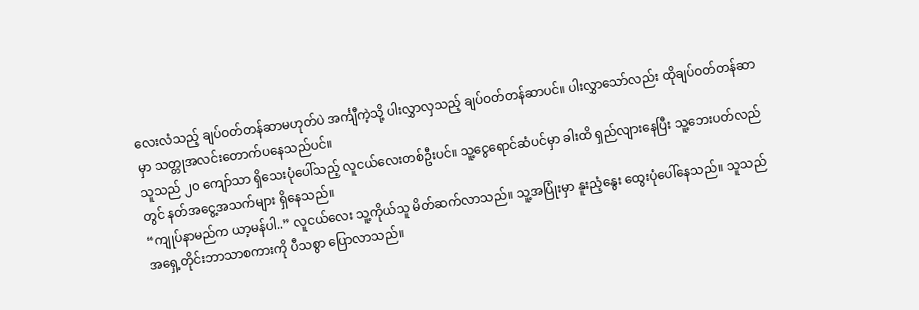လေးလံသည့် ချပ်ဝတ်တန်ဆာမဟုတ်ပဲ အင်္ကျီကဲ့သို့ ပါးလွှာလှသည့် ချပ်ဝတ်တန်ဆာပင်။ ပါးလွှာသော်လည်း ထိုချပ်ဝတ်တန်ဆာမှာ သတ္တုအလင်းတောက်ပနေသည်ပင်။
သူသည် ၂၀ ကျော်သာ ရှိသေးပုံပေါ်သည့် လူငယ်လေးတစ်ဦးပင်။ သူ့ငွေရောင်ဆံပင်မှာ ခါးထိ ရှည်လျားနေပြီး သူ့ဘေးပတ်လည်တွင် နတ်အငွေ့အသက်များ ရှိနေသည်။
“ကျုပ်နာမည်က ယာ့မန်ပါ..” လူငယ်လေး သူ့ကိုယ်သူ မိတ်ဆက်လာသည်။ သူ့အပြုံးမှာ နူးညံ့နွေး ထွေးပုံပေါ်နေသည်။ သူသည် အရှေ့တိုင်းဘာသာစကားကို ပီသစွာ ပြောလာသည်။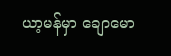ယာ့မန်မှာ ချောမော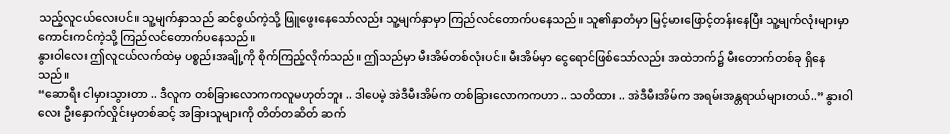သည့်လူငယ်လေးပင်။ သူ့မျက်နှာသည် ဆင်စွယ်ကဲ့သို့ ဖြူဖွေးနေသော်လည်း သူ့မျက်နှာမှာ ကြည်လင်တောက်ပနေသည်။ သူ၏နှာတံမှာ မြင့်မားဖြောင့်တန်းနေပြီး သူ့မျက်လုံးများမှာ ကောင်းကင်ကဲ့သို့ ကြည်လင်တောက်ပနေသည်။
နွားဝါလေး ဤလူငယ်လက်ထဲမှ ပစ္စည်းအချို့ကို စိုက်ကြည့်လိုက်သည်။ ဤသည်မှာ မီးအိမ်တစ်လုံးပင်။ မီးအိမ်မှာ ငွေရောင်ဖြစ်သော်လည်း အထဲဘက်၌ မီးတောက်တစ်ခု ရှိနေသည်။
“ဆောရီး ငါမှားသွားတာ .. ဒီလူက တစ်ခြားလောကကလူမဟုတ်ဘူး .. ဒါပေမဲ့ အဲဒီမီးအိမ်က တစ်ခြားလောကကဟာ .. သတိထား .. အဲဒီမီးအိမ်က အရမ်းအန္တရာယ်များတယ်..” နွားဝါလေး ဦးနှောက်လှိုင်းမှတစ်ဆင့် အခြားသူများကို တိတ်တဆိတ် ဆက်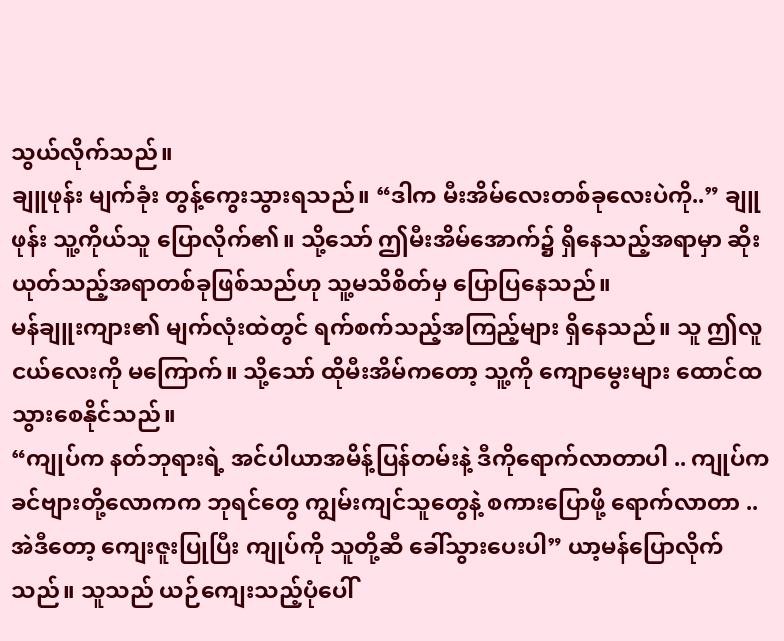သွယ်လိုက်သည်။
ချူဖုန်း မျက်ခုံး တွန့်ကွေးသွားရသည်။ “ဒါက မီးအိမ်လေးတစ်ခုလေးပဲကို..” ချူဖုန်း သူ့ကိုယ်သူ ပြောလိုက်၏။ သို့သော် ဤမီးအိမ်အောက်၌ ရှိနေသည့်အရာမှာ ဆိုးယုတ်သည့်အရာတစ်ခုဖြစ်သည်ဟု သူ့မသိစိတ်မှ ပြောပြနေသည်။
မန်ချူးကျား၏ မျက်လုံးထဲတွင် ရက်စက်သည့်အကြည့်များ ရှိနေသည်။ သူ ဤလူငယ်လေးကို မကြောက်။ သို့သော် ထိုမီးအိမ်ကတော့ သူ့ကို ကျောမွေးများ ထောင်ထသွားစေနိုင်သည်။
“ကျုပ်က နတ်ဘုရားရဲ့ အင်ပါယာအမိန့်ပြန်တမ်းနဲ့ ဒီကိုရောက်လာတာပါ .. ကျုပ်က ခင်ဗျားတို့လောကက ဘုရင်တွေ ကျွမ်းကျင်သူတွေနဲ့ စကားပြောဖို့ ရောက်လာတာ .. အဲဒီတော့ ကျေးဇူးပြုပြီး ကျုပ်ကို သူတို့ဆီ ခေါ်သွားပေးပါ” ယာ့မန်ပြောလိုက်သည်။ သူသည် ယဉ်ကျေးသည့်ပုံပေါ်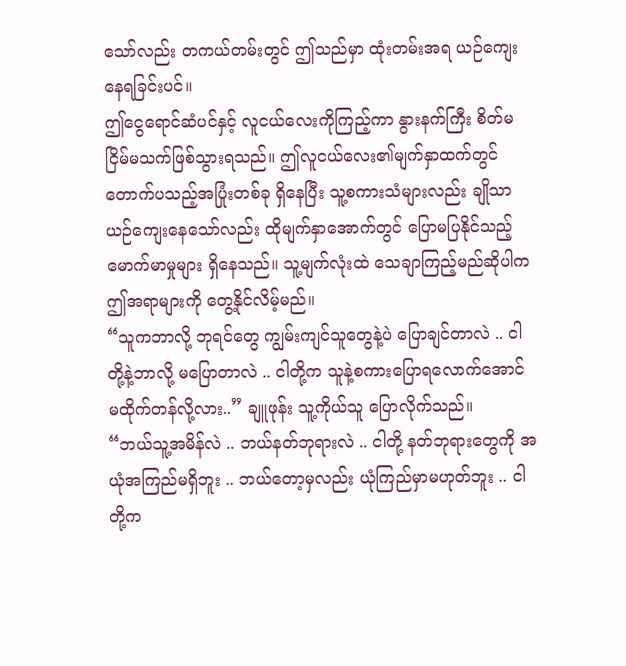သော်လည်း တကယ်တမ်းတွင် ဤသည်မှာ ထုံးတမ်းအရ ယဉ်ကျေးနေရခြင်းပင်။
ဤငွေရောင်ဆံပင်နှင့် လူငယ်လေးကိုကြည့်ကာ နွားနက်ကြီး စိတ်မငြိမ်မသက်ဖြစ်သွားရသည်။ ဤလူငယ်လေး၏မျက်နှာထက်တွင် တောက်ပသည့်အပြုံးတစ်ခု ရှိနေပြီး သူ့စကားသံများလည်း ချိုသာယဉ်ကျေးနေသော်လည်း ထိုမျက်နှာအောက်တွင် ပြောမပြနိုင်သည့် မောက်မာမှုများ ရှိနေသည်။ သူ့မျက်လုံးထဲ သေချာကြည့်မည်ဆိုပါက ဤအရာများကို တွေ့နိုင်လိမ့်မည်။
“သူကဘာလို့ ဘုရင်တွေ ကျွမ်းကျင်သူတွေနဲ့ပဲ ပြောချင်တာလဲ .. ငါတို့နဲ့ဘာလို့ မပြောတာလဲ .. ငါတို့က သူနဲ့စကားပြောရလောက်အောင် မထိုက်တန်လို့လား..” ချူဖုန်း သူ့ကိုယ်သူ ပြောလိုက်သည်။
“ဘယ်သူ့အမိန်လဲ .. ဘယ်နတ်ဘုရားလဲ .. ငါတို့ နတ်ဘုရားတွေကို အယုံအကြည်မရှိဘူး .. ဘယ်တော့မှလည်း ယုံကြည်မှာမဟုတ်ဘူး .. ငါတို့က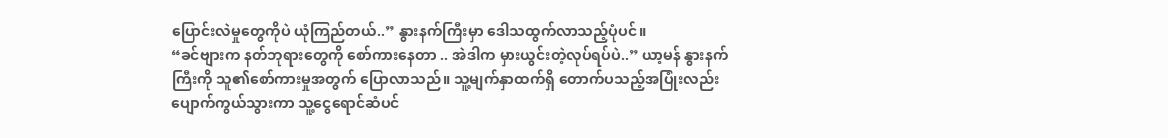ပြောင်းလဲမှုတွေကိုပဲ ယုံကြည်တယ်..” နွားနက်ကြီးမှာ ဒေါသထွက်လာသည့်ပုံပင်။
“ခင်ဗျားက နတ်ဘုရားတွေကို စော်ကားနေတာ .. အဲဒါက မှားယွင်းတဲ့လုပ်ရပ်ပဲ..” ယာ့မန် နွားနက်ကြီးကို သူ၏စော်ကားမှုအတွက် ပြောလာသည်။ သူ့မျက်နှာထက်ရှိ တောက်ပသည့်အပြုံးလည်း ပျောက်ကွယ်သွားကာ သူ့ငွေရောင်ဆံပင်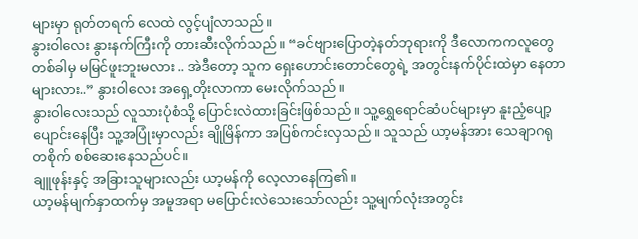များမှာ ရုတ်တရက် လေထဲ လွင့်ပျံလာသည်။
နွားဝါလေး နွားနက်ကြီးကို တားဆီးလိုက်သည်။ “ခင်ဗျားပြောတဲ့နတ်ဘုရားကို ဒီလောကကလူတွေ တစ်ခါမှ မမြင်ဖူးဘူးမလား .. အဲဒီတော့ သူက ရှေးဟောင်းတောင်တွေရဲ့ အတွင်းနက်ပိုင်းထဲမှာ နေတာများလား..” နွားဝါလေး အရှေ့တိုးလာကာ မေးလိုက်သည်။
နွားဝါလေးသည် လူသားပုံစံသို့ ပြောင်းလဲထားခြင်းဖြစ်သည်။ သူ့ရွှေရောင်ဆံပင်များမှာ နူးညံ့ပျော့ပျောင်းနေပြီး သူ့အပြုံးမှာလည်း ချိုမြိန်ကာ အပြစ်ကင်းလှသည်။ သူသည် ယာ့မန်အား သေချာဂရုတစိုက် စစ်ဆေးနေသည်ပင်။
ချူဖုန်းနှင့် အခြားသူများလည်း ယာ့မန်ကို လေ့လာနေကြ၏။
ယာ့မန်မျက်နှာထက်မှ အမူအရာ မပြောင်းလဲသေးသော်လည်း သူ့မျက်လုံးအတွင်း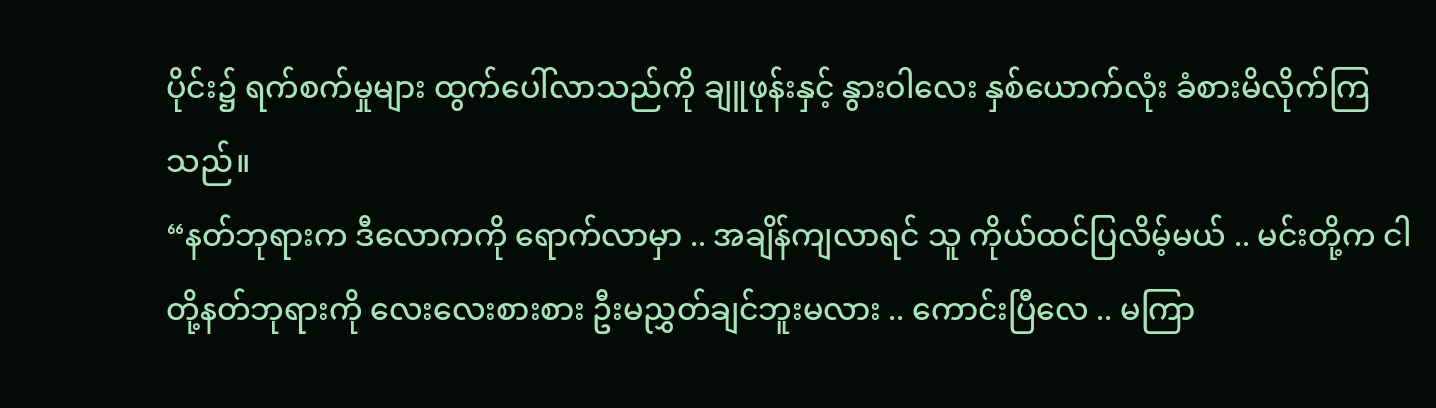ပိုင်း၌ ရက်စက်မှုများ ထွက်ပေါ်လာသည်ကို ချူဖုန်းနှင့် နွားဝါလေး နှစ်ယောက်လုံး ခံစားမိလိုက်ကြသည်။
“နတ်ဘုရားက ဒီလောကကို ရောက်လာမှာ .. အချိန်ကျလာရင် သူ ကိုယ်ထင်ပြလိမ့်မယ် .. မင်းတို့က ငါတို့နတ်ဘုရားကို လေးလေးစားစား ဦးမညွှတ်ချင်ဘူးမလား .. ကောင်းပြီလေ .. မကြာ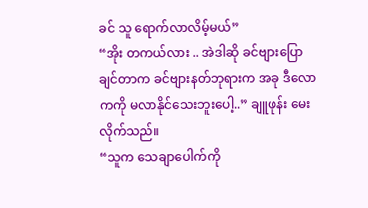ခင် သူ ရောက်လာလိမ့်မယ်”
“အိုး တကယ်လား .. အဲဒါဆို ခင်ဗျားပြောချင်တာက ခင်ဗျားနတ်ဘုရားက အခု ဒီလောကကို မလာနိုင်သေးဘူးပေါ့..” ချူဖုန်း မေးလိုက်သည်။
“သူက သေချာပေါက်ကို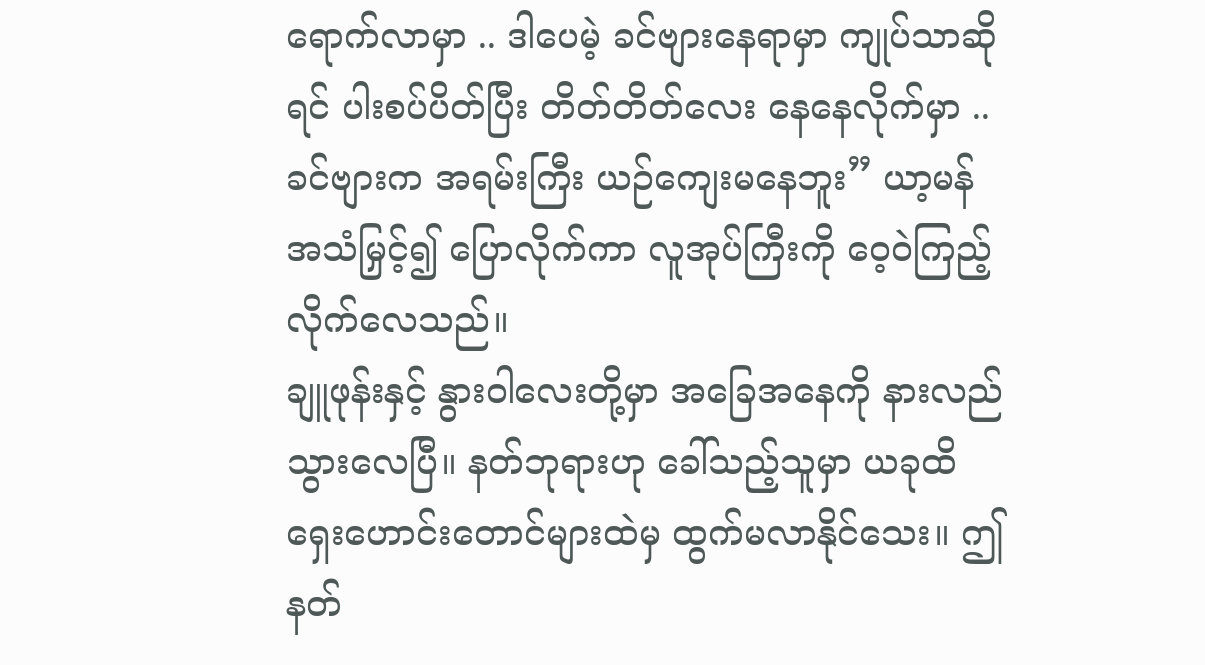ရောက်လာမှာ .. ဒါပေမဲ့ ခင်ဗျားနေရာမှာ ကျုပ်သာဆိုရင် ပါးစပ်ပိတ်ပြီး တိတ်တိတ်လေး နေနေလိုက်မှာ .. ခင်ဗျားက အရမ်းကြီး ယဉ်ကျေးမနေဘူး” ယာ့မန် အသံမြှင့်၍ ပြောလိုက်ကာ လူအုပ်ကြီးကို ဝေ့ဝဲကြည့်လိုက်လေသည်။
ချူဖုန်းနှင့် နွားဝါလေးတို့မှာ အခြေအနေကို နားလည်သွားလေပြီ။ နတ်ဘုရားဟု ခေါ်သည့်သူမှာ ယခုထိ ရှေးဟောင်းတောင်များထဲမှ ထွက်မလာနိုင်သေး။ ဤ နတ်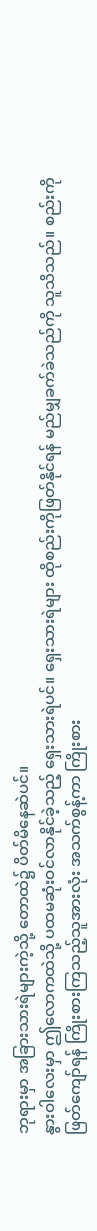ဘုရားမှာ အခြားသားရဲများကဲ့သို့ တောထဲ၌ ပိတ်မိနေဆဲပင်။
နွားဝါလေးမှာ ဤလောကထဲသို့ ပထမဆုံးဝင်လာနိုင်ခဲ့သည့် ရှေးသားရဲပင်။ ရှေးသားရဲများ ထိုစည်းကိုဖြတ်နိုင်ရန် မည်မျှခက်ခဲသည်ကို သူသိသည်။ စည်းကို ဖြတ်ကျော်ရန် ကြိုးစားကြသည့်သူအားလုံး အသက်စွန့်ကာ ကြိုးစား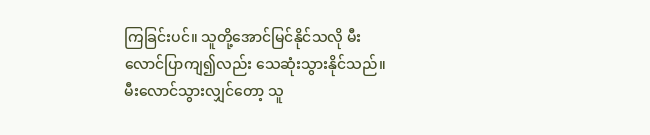ကြခြင်းပင်။ သူတို့အောင်မြင်နိုင်သလို မီးလောင်ပြာကျ၍လည်း သေဆုံးသွားနိုင်သည်။ မီးလောင်သွားလျှင်တော့ သူ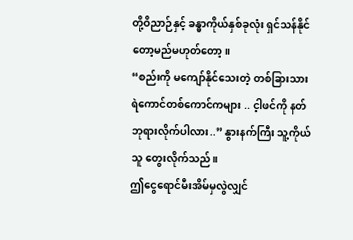တို့ဝိညာဉ်နှင့် ခန္ဓာကိုယ်နှစ်ခုလုံး ရှင်သန်နိုင်တော့မည်မဟုတ်တော့။
“စည်းကို မကျော်နိုင်သေးတဲ့ တစ်ခြားသားရဲကောင်တစ်ကောင်ကများ .. င့ါဖင်ကို နတ်ဘုရားလိုက်ပါလား..” နွားနက်ကြီး သူ့ကိုယ်သူ တွေးလိုက်သည်။
ဤငွေရောင်မီးအိမ်မှလွဲလျှင်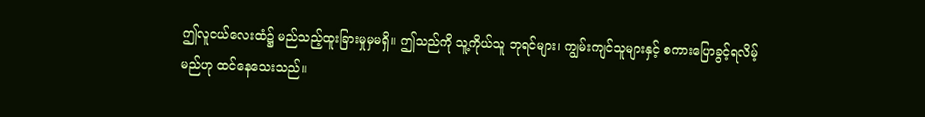ဤလူငယ်လေးထံ၌ မည်သည့်ထူးခြားမှုမှမရှိ။ ဤသည်ကို သူ့ကိုယ်သူ ဘုရင်များ၊ ကျွမ်းကျင်သူများနှင့် စကားပြောခွင့်ရလိမ့်မည်ဟု ထင်နေသေးသည်။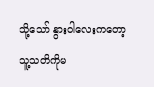သို့သော် နွားဝါလေးကတော့ သူ့သတိကိုမ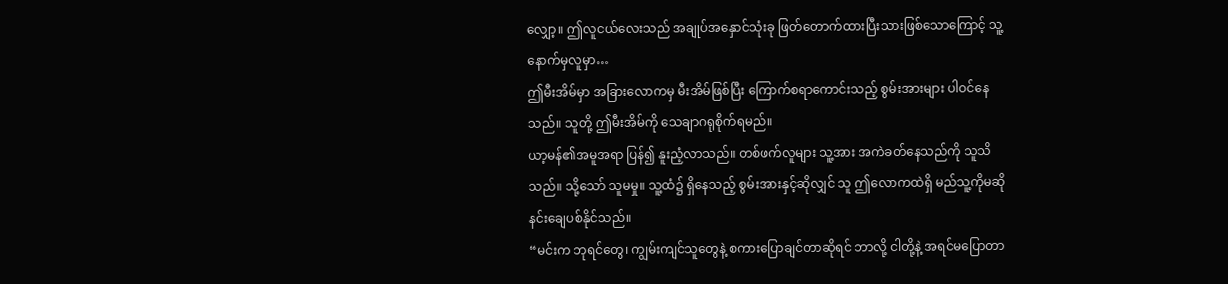လျှော့။ ဤလူငယ်လေးသည် အချုပ်အနှောင်သုံးခု ဖြတ်တောက်ထားပြီးသားဖြစ်သောကြောင့် သူ့နောက်မှလူမှာ…
ဤမီးအိမ်မှာ အခြားလောကမှ မီးအိမ်ဖြစ်ပြီး ကြောက်စရာကောင်းသည့် စွမ်းအားများ ပါဝင်နေသည်။ သူတို့ ဤမီးအိမ်ကို သေချာဂရုစိုက်ရမည်။
ယာ့မန်၏အမူအရာ ပြန်၍ နူးညံ့လာသည်။ တစ်ဖက်လူများ သူ့အား အကဲခတ်နေသည်ကို သူသိသည်။ သို့သော် သူမမှု။ သူ့ထံ၌ ရှိနေသည့် စွမ်းအားနှင့်ဆိုလျှင် သူ ဤလောကထဲရှိ မည်သူ့ကိုမဆို နင်းချေပစ်နိုင်သည်။
“မင်းက ဘုရင်တွေ၊ ကျွမ်းကျင်သူတွေနဲ့ စကားပြောချင်တာဆိုရင် ဘာလို့ ငါတို့နဲ့ အရင်မပြောတာ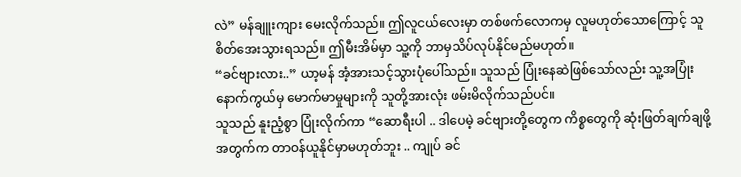လဲ” မန်ချူးကျား မေးလိုက်သည်။ ဤလူငယ်လေးမှာ တစ်ဖက်လောကမှ လူမဟုတ်သောကြောင့် သူ စိတ်အေးသွားရသည်။ ဤမီးအိမ်မှာ သူ့ကို ဘာမှသိပ်လုပ်နိုင်မည်မဟုတ်။
“ခင်ဗျားလား..” ယာ့မန် အံ့အားသင့်သွားပုံပေါ်သည်။ သူသည် ပြုံးနေဆဲဖြစ်သော်လည်း သူ့အပြုံးနောက်ကွယ်မှ မောက်မာမှုများကို သူတို့အားလုံး ဖမ်းမိလိုက်သည်ပင်။
သူသည် နူးညံ့စွာ ပြုံးလိုက်ကာ “ဆောရီးပါ .. ဒါပေမဲ့ ခင်ဗျားတို့တွေက ကိစ္စတွေကို ဆုံးဖြတ်ချက်ချဖို့အတွက်က တာဝန်ယူနိုင်မှာမဟုတ်ဘူး .. ကျုပ် ခင်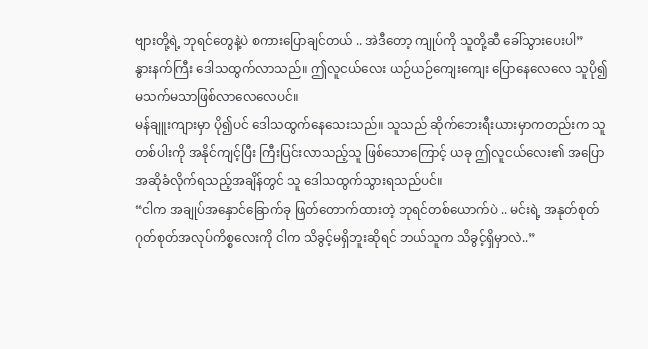ဗျားတို့ရဲ့ ဘုရင်တွေနဲ့ပဲ စကားပြောချင်တယ် .. အဲဒီတော့ ကျုပ်ကို သူတို့ဆီ ခေါ်သွားပေးပါ”
နွားနက်ကြီး ဒေါသထွက်လာသည်။ ဤလူငယ်လေး ယဉ်ယဉ်ကျေးကျေး ပြောနေလေလေ သူပို၍ မသက်မသာဖြစ်လာလေလေပင်။
မန်ချူးကျားမှာ ပို၍ပင် ဒေါသထွက်နေသေးသည်။ သူသည် ဆိုက်ဘေးရီးယားမှာကတည်းက သူတစ်ပါးကို အနိုင်ကျင့်ပြီး ကြီးပြင်းလာသည့်သူ ဖြစ်သောကြောင့် ယခု ဤလူငယ်လေး၏ အပြောအဆိုခံလိုက်ရသည့်အချိန်တွင် သူ ဒေါသထွက်သွားရသည်ပင်။
“ငါက အချုပ်အနှောင်ခြောက်ခု ဖြတ်တောက်ထားတဲ့ ဘုရင်တစ်ယောက်ပဲ .. မင်းရဲ့ အနုတ်စုတ်ဂုတ်စုတ်အလုပ်ကိစ္စလေးကို ငါက သိခွင့်မရှိဘူးဆိုရင် ဘယ်သူက သိခွင့်ရှိမှာလဲ..”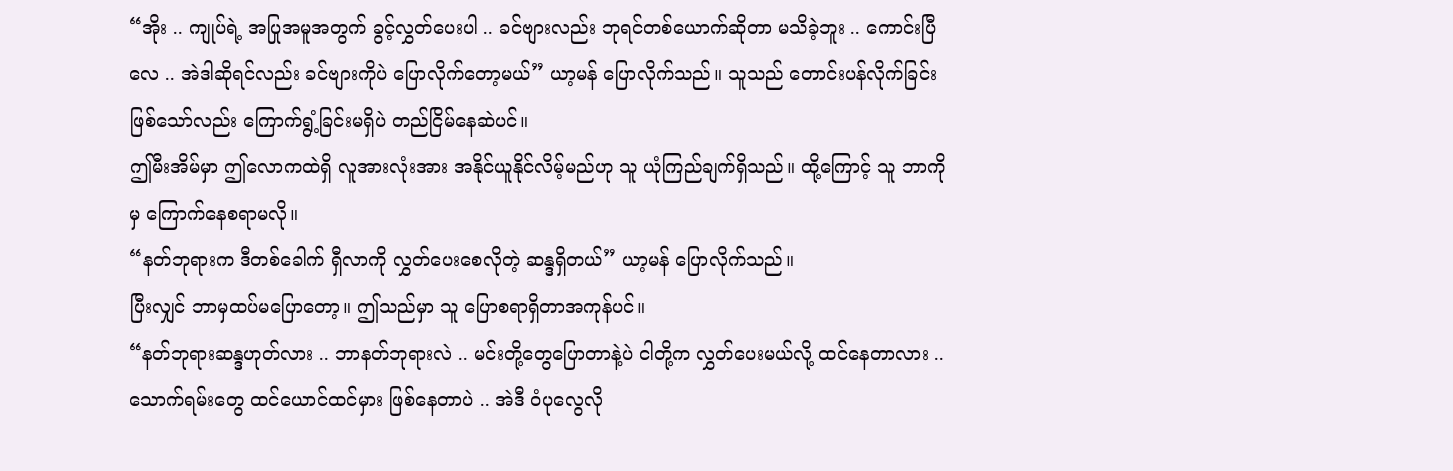“အိုး .. ကျုပ်ရဲ့ အပြုအမူအတွက် ခွင့်လွှတ်ပေးပါ .. ခင်ဗျားလည်း ဘုရင်တစ်ယောက်ဆိုတာ မသိခဲ့ဘူး .. ကောင်းပြီလေ .. အဲဒါဆိုရင်လည်း ခင်ဗျားကိုပဲ ပြောလိုက်တော့မယ်” ယာ့မန် ပြောလိုက်သည်။ သူသည် တောင်းပန်လိုက်ခြင်းဖြစ်သော်လည်း ကြောက်ရွံ့ခြင်းမရှိပဲ တည်ငြိမ်နေဆဲပင်။
ဤမီးအိမ်မှာ ဤလောကထဲရှိ လူအားလုံးအား အနိုင်ယူနိုင်လိမ့်မည်ဟု သူ ယုံကြည်ချက်ရှိသည်။ ထို့ကြောင့် သူ ဘာကိုမှ ကြောက်နေစရာမလို။
“နတ်ဘုရားက ဒီတစ်ခေါက် ရှီလာကို လွှတ်ပေးစေလိုတဲ့ ဆန္ဒရှိတယ်” ယာ့မန် ပြောလိုက်သည်။
ပြီးလျှင် ဘာမှထပ်မပြောတော့။ ဤသည်မှာ သူ ပြောစရာရှိတာအကုန်ပင်။
“နတ်ဘုရားဆန္ဒဟုတ်လား .. ဘာနတ်ဘုရားလဲ .. မင်းတို့တွေပြောတာနဲ့ပဲ ငါတို့က လွှတ်ပေးမယ်လို့ ထင်နေတာလား .. သောက်ရမ်းတွေ ထင်ယောင်ထင်မှား ဖြစ်နေတာပဲ .. အဲဒီ ဝံပုလွေလို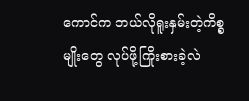ကောင်က ဘယ်လိုရူးနှမ်းတဲ့ကိစ္စမျိုးတွေ လုပ်ဖို့ကြိုးစားခဲ့လဲ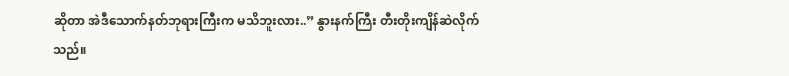ဆိုတာ အဲဒီသောက်နတ်ဘုရားကြီးက မသိဘူးလား..” နွားနက်ကြီး တီးတိုးကျိန်ဆဲလိုက်သည်။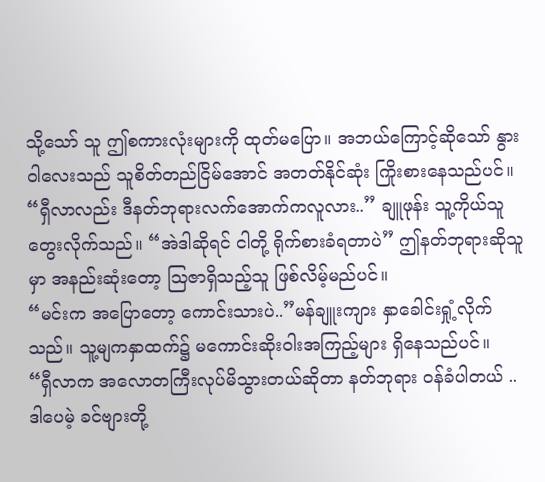သို့သော် သူ ဤစကားလုံးများကို ထုတ်မပြော။ အဘယ်ကြောင့်ဆိုသော် နွားဝါလေးသည် သူစိတ်တည်ငြိမ်အောင် အတတ်နိုင်ဆုံး ကြိုးစားနေသည်ပင်။
“ရှီလာလည်း ဒီနတ်ဘုရားလက်အောက်ကလူလား..” ချူဖုန်း သူ့ကိုယ်သူ တွေးလိုက်သည်။ “အဲဒါဆိုရင် ငါတို့ ရိုက်စားခံရတာပဲ” ဤနတ်ဘုရားဆိုသူမှာ အနည်းဆုံးတော့ ဩဇာရှိသည့်သူ ဖြစ်လိမ့်မည်ပင်။
“မင်းက အပြောတော့ ကောင်းသားပဲ..”မန်ချူးကျား နှာခေါင်းရှုံ့လိုက်သည်။ သူ့မျကနှာထက်၌ မကောင်းဆိုးဝါးအကြည့်များ ရှိနေသည်ပင်။
“ရှီလာက အလောတကြီးလုပ်မိသွားတယ်ဆိုတာ နတ်ဘုရား ဝန်ခံပါတယ် .. ဒါပေမဲ့ ခင်ဗျားတို့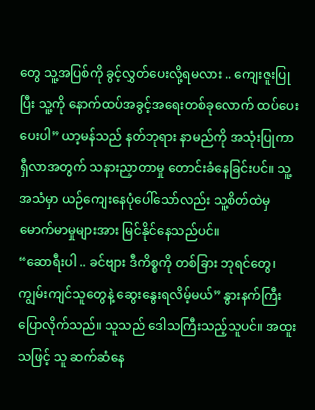တွေ သူ့အပြစ်ကို ခွင့်လွှတ်ပေးလို့ရမလား .. ကျေးဇူးပြုပြီး သူ့ကို နောက်ထပ်အခွင့်အရေးတစ်ခုလောက် ထပ်ပေးပေးပါ” ယာ့မန်သည် နတ်ဘုရား နာမည်ကို အသုံးပြုကာ ရှီလာအတွက် သနားညှာတာမှု တောင်းခံနေခြင်းပင်။ သူ့အသံမှာ ယဉ်ကျေးနေပုံပေါ်သော်လည်း သူ့စိတ်ထဲမှ မောက်မာမှုများအား မြင်နိုင်နေသည်ပင်။
“ဆောရီးပါ .. ခင်ဗျား ဒီကိစ္စကို တစ်ခြား ဘုရင်တွေ၊ ကျွမ်းကျင်သူတွေနဲ့ ဆွေးနွေးရလိမ့်မယ်” နွားနက်ကြီး ပြောလိုက်သည်။ သူသည် ဒေါသကြီးသည့်သူပင်။ အထူးသဖြင့် သူ ဆက်ဆံနေ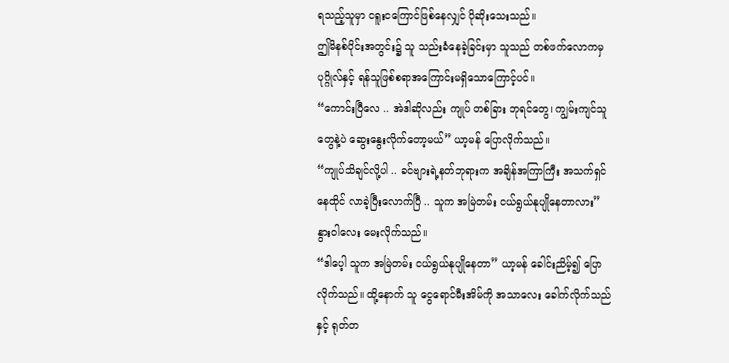ရသည့်သူမှာ ငရူးငကြောင်ဖြစ်နေလျှင် ပိုဆိုးသေးသည်။
ဤမိနစ်ပိုင်းအတွင်း၌ သူ သည်းခံနေခဲ့ခြင်းမှာ သူသည် တစ်ဖက်လောကမှ ပုဂ္ဂိုလ်နှင့် ရန်သူဖြစ်စရာအကြောင်းမရှိသောကြောင့်ပင်။
“ကောင်းပြီလေ .. အဲဒါဆိုလည်း ကျုပ် တစ်ခြား ဘုရင်တွေ၊ ကျွမ်းကျင်သူတွေနဲ့ပဲ ဆွေးနွေးလိုက်တော့မယ်” ယာ့မန် ပြောလိုက်သည်။
“ကျုပ်သိချင်လို့ပါ .. ခင်ဗျားရဲ့နတ်ဘုရားက အချိန်အကြာကြီး အသက်ရှင်နေထိုင် လာခဲ့ပြီးလောက်ပြီ .. သူက အမြဲတမ်း ငယ်ရွယ်နုပျိုနေတာလား” နွားဝါလေး မေးလိုက်သည်။
“ဒါပေ့ါ သူက အမြဲတမ်း ငယ်ရွယ်နုပျိုနေတာ” ယာ့မန် ခေါင်းညိမ့်၍ ပြောလိုက်သည်။ ထို့နောက် သူ ငွေရောင်မီးအိမ်ကို အသာလေး ခေါက်လိုက်သည်နှင့် ရုတ်တ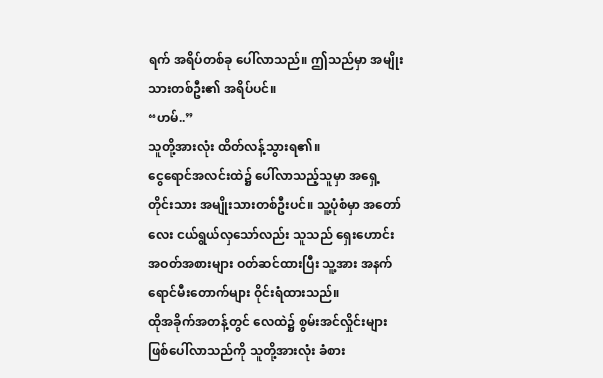ရက် အရိပ်တစ်ခု ပေါ်လာသည်။ ဤသည်မှာ အမျိုးသားတစ်ဦး၏ အရိပ်ပင်။
“ဟမ်..”
သူတို့အားလုံး ထိတ်လန့်သွားရ၏။
ငွေရောင်အလင်းထဲ၌ ပေါ်လာသည့်သူမှာ အရှေ့တိုင်းသား အမျိုးသားတစ်ဦးပင်။ သူ့ပုံစံမှာ အတော်လေး ငယ်ရွယ်လှသော်လည်း သူသည် ရှေးဟောင်းအဝတ်အစားများ ဝတ်ဆင်ထားပြီး သူ့အား အနက်ရောင်မီးတောက်များ ဝိုင်းရံထားသည်။
ထိုအခိုက်အတန့်တွင် လေထဲ၌ စွမ်းအင်လှိုင်းများ ဖြစ်ပေါ်လာသည်ကို သူတို့အားလုံး ခံစား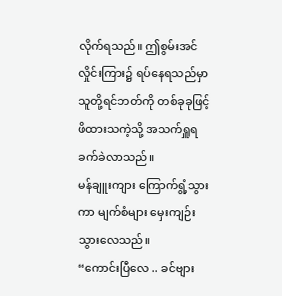လိုက်ရသည်။ ဤစွမ်းအင်လှိုင်းကြား၌ ရပ်နေရသည်မှာ သူတို့ရင်ဘတ်ကို တစ်ခုခုဖြင့် ဖိထားသကဲ့သို့ အသက်ရှူရ ခက်ခဲလာသည်။
မန်ချူးကျား ကြောက်ရွံ့သွားကာ မျက်စံများ မှေးကျဉ်းသွားလေသည်။
“ကောင်းပြီလေ .. ခင်ဗျား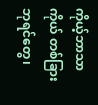ကိုယ့်ဘာသာကိုယ် တစ်ခြားဘုရင်တွေ၊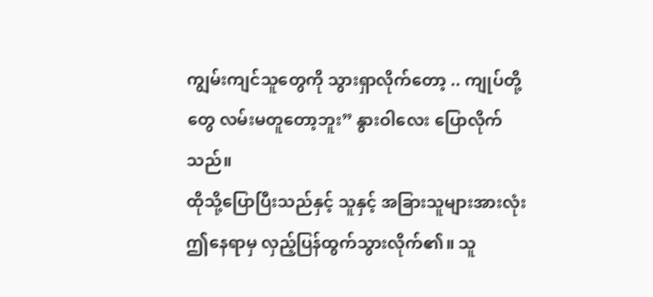ကျွမ်းကျင်သူတွေကို သွားရှာလိုက်တော့ .. ကျုပ်တို့တွေ လမ်းမတူတော့ဘူး” နွားဝါလေး ပြောလိုက်သည်။
ထိုသို့ပြောပြီးသည်နှင့် သူနှင့် အခြားသူများအားလုံး ဤနေရာမှ လှည့်ပြန်ထွက်သွားလိုက်၏။ သူ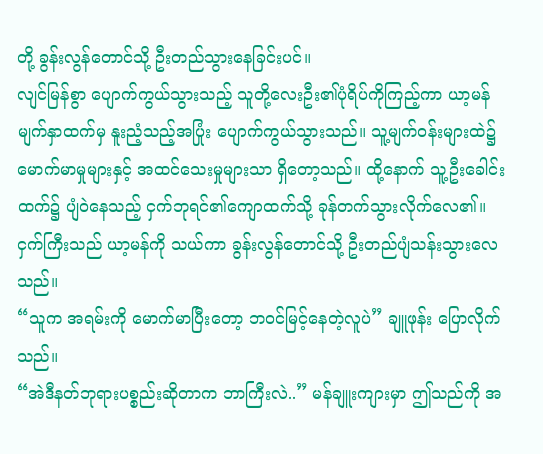တို့ ခွန်းလွန်တောင်သို့ ဦးတည်သွားနေခြင်းပင်။
လျင်မြန်စွာ ပျောက်ကွယ်သွားသည့် သူတို့လေးဦး၏ပုံရိပ်ကိုကြည့်ကာ ယာ့မန်မျက်နှာထက်မှ နူးညံ့သည့်အပြုံး ပျောက်ကွယ်သွားသည်။ သူ့မျက်ဝန်းများထဲ၌ မောက်မာမှုများနှင့် အထင်သေးမှုများသာ ရှိတော့သည်။ ထို့နောက် သူ့ဦးခေါင်းထက်၌ ပျံဝဲနေသည့် ငှက်ဘုရင်၏ကျောထက်သို့ ခုန်တက်သွားလိုက်လေ၏။
ငှက်ကြီးသည် ယာ့မန်ကို သယ်ကာ ခွန်းလွန်တောင်သို့ ဦးတည်ပျံသန်းသွားလေသည်။
“သူက အရမ်းကို မောက်မာပြီးတော့ ဘဝင်မြင့်နေတဲ့လူပဲ” ချူဖုန်း ပြောလိုက်သည်။
“အဲဒီနတ်ဘုရားပစ္စည်းဆိုတာက ဘာကြီးလဲ..” မန်ချူးကျားမှာ ဤသည်ကို အ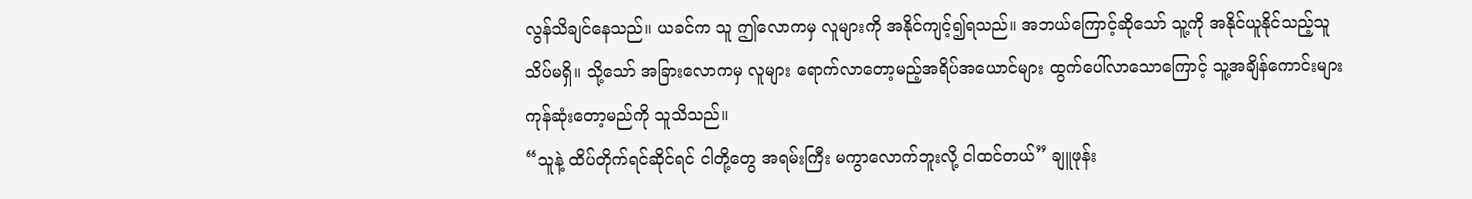လွန်သိချင်နေသည်။ ယခင်က သူ ဤလောကမှ လူများကို အနိုင်ကျင့်၍ရသည်။ အဘယ်ကြောင့်ဆိုသော် သူ့ကို အနိုင်ယူနိုင်သည့်သူ သိပ်မရှိ။ သို့သော် အခြားလောကမှ လူများ ရောက်လာတော့မည့်အရိပ်အယောင်များ ထွက်ပေါ်လာသောကြောင့် သူ့အချိန်ကောင်းများ ကုန်ဆုံးတော့မည်ကို သူသိသည်။
“သူနဲ့ ထိပ်တိုက်ရင်ဆိုင်ရင် ငါတို့တွေ အရမ်းကြီး မကွာလောက်ဘူးလို့ ငါထင်တယ်” ချူဖုန်း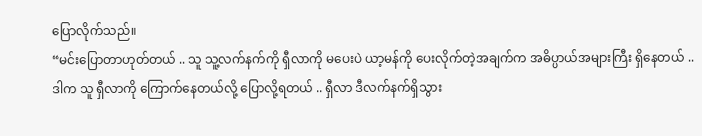ပြောလိုက်သည်။
“မင်းပြောတာဟုတ်တယ် .. သူ သူ့လက်နက်ကို ရှီလာကို မပေးပဲ ယာ့မန်ကို ပေးလိုက်တဲ့အချက်က အဓိပ္ပာယ်အများကြီး ရှိနေတယ် .. ဒါက သူ ရှီလာကို ကြောက်နေတယ်လို့ ပြောလို့ရတယ် .. ရှီလာ ဒီလက်နက်ရှိသွား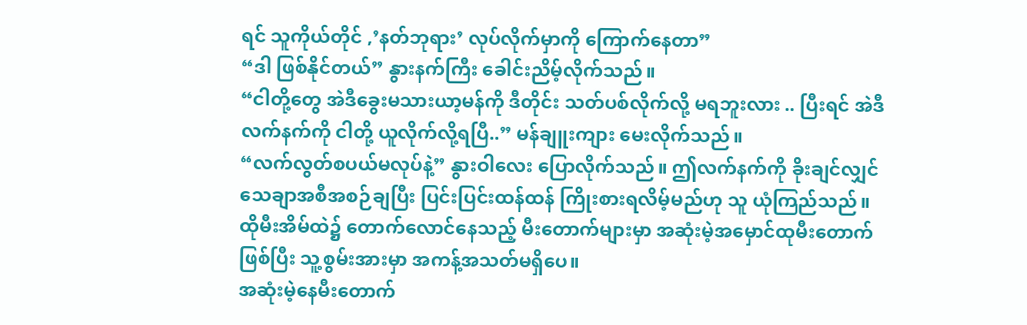ရင် သူကိုယ်တိုင် ,’နတ်ဘုရား’ လုပ်လိုက်မှာကို ကြောက်နေတာ”
“ဒါ ဖြစ်နိုင်တယ်” နွားနက်ကြီး ခေါင်းညိမ့်လိုက်သည်။
“ငါတို့တွေ အဲဒီခွေးမသားယာ့မန်ကို ဒီတိုင်း သတ်ပစ်လိုက်လို့ မရဘူးလား .. ပြီးရင် အဲဒီလက်နက်ကို ငါတို့ ယူလိုက်လို့ရပြီ..” မန်ချူးကျား မေးလိုက်သည်။
“လက်လွတ်စပယ်မလုပ်နဲ့” နွားဝါလေး ပြောလိုက်သည်။ ဤလက်နက်ကို ခိုးချင်လျှင် သေချာအစီအစဉ်ချပြီး ပြင်းပြင်းထန်ထန် ကြိုးစားရလိမ့်မည်ဟု သူ ယုံကြည်သည်။ ထိုမီးအိမ်ထဲ၌ တောက်လောင်နေသည့် မီးတောက်များမှာ အဆုံးမဲ့အမှောင်ထုမီးတောက်ဖြစ်ပြီး သူ့စွမ်းအားမှာ အကန့်အသတ်မရှိပေ။
အဆုံးမဲ့နေမီးတောက်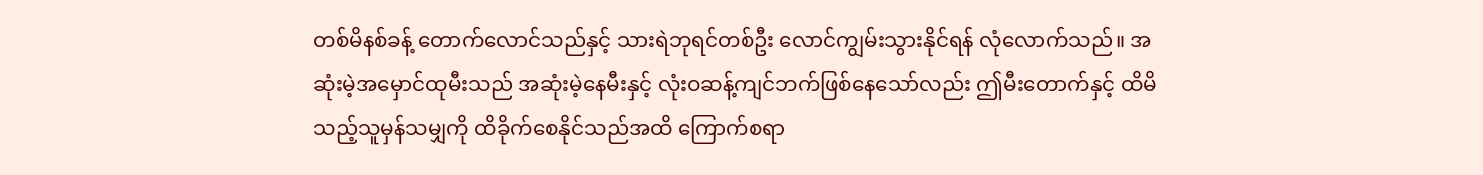တစ်မိနစ်ခန့် တောက်လောင်သည်နှင့် သားရဲဘုရင်တစ်ဦး လောင်ကျွမ်းသွားနိုင်ရန် လုံလောက်သည်။ အဆုံးမဲ့အမှောင်ထုမီးသည် အဆုံးမဲ့နေမီးနှင့် လုံးဝဆန့်ကျင်ဘက်ဖြစ်နေသော်လည်း ဤမီးတောက်နှင့် ထိမိသည့်သူမှန်သမျှကို ထိခိုက်စေနိုင်သည်အထိ ကြောက်စရာ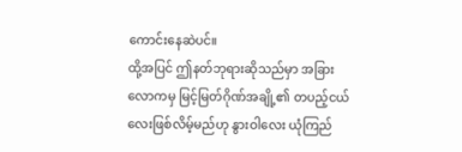ကောင်းနေဆဲပင်။
ထို့အပြင် ဤနတ်ဘုရားဆိုသည်မှာ အခြားလောကမှ မြင့်မြတ်ဂိုဏ်အချို့၏ တပည့်ငယ်လေးဖြစ်လိမ့်မည်ဟု နွားဝါလေး ယုံကြည်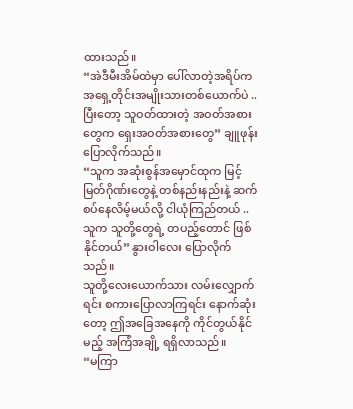ထားသည်။
“အဲဒီမီးအိမ်ထဲမှာ ပေါ်လာတဲ့အရိပ်က အရှေ့တိုင်းအမျိုးသားတစ်ယောက်ပဲ .. ပြီးတော့ သူဝတ်ထားတဲ့ အဝတ်အစားတွေက ရှေးအဝတ်အစားတွေ” ချူဖုန်း ပြောလိုက်သည်။
“သူက အဆုံးစွန်အမှောင်ထုက မြင့်မြတ်ဂိုဏ်းတွေနဲ့ တစ်နည်းနည်းနဲ့ ဆက်စပ်နေလိမ့်မယ်လို့ ငါယုံကြည်တယ် .. သူက သူတို့တွေရဲ့ တပည့်တောင် ဖြစ်နိုင်တယ်” နွားဝါလေး ပြောလိုက်သည်။
သူတို့လေးယောက်သား လမ်းလျှောက်ရင်း စကားပြောလာကြရင်း နောက်ဆုံးတော့ ဤအခြေအနေကို ကိုင်တွယ်နိုင်မည့် အကြံအချို့ ရရှိလာသည်။
“မကြာ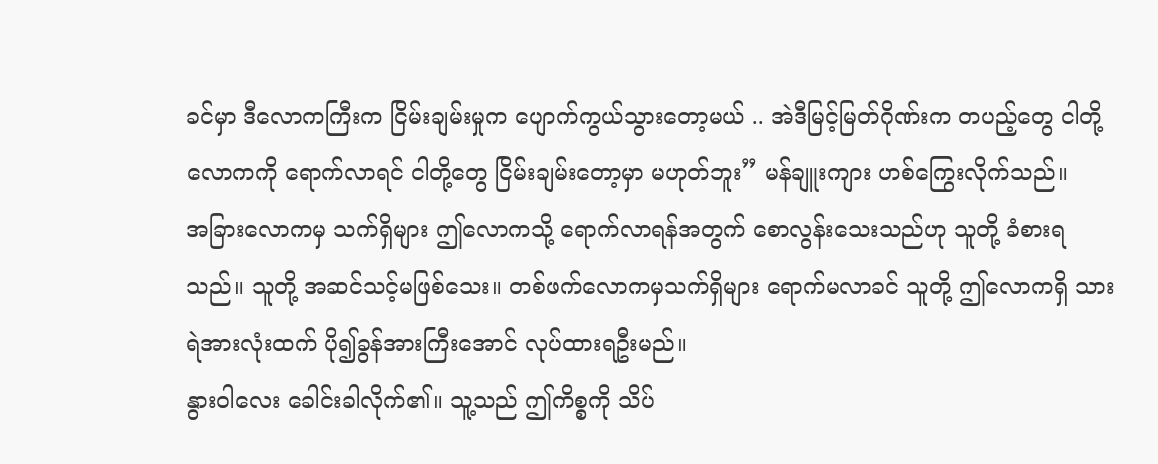ခင်မှာ ဒီလောကကြီးက ငြိမ်းချမ်းမှုက ပျောက်ကွယ်သွားတော့မယ် .. အဲဒီမြင့်မြတ်ဂိုဏ်းက တပည့်တွေ ငါတို့လောကကို ရောက်လာရင် ငါတို့တွေ ငြိမ်းချမ်းတော့မှာ မဟုတ်ဘူး” မန်ချူးကျား ဟစ်ကြွေးလိုက်သည်။
အခြားလောကမှ သက်ရှိများ ဤလောကသို့ ရောက်လာရန်အတွက် စောလွန်းသေးသည်ဟု သူတို့ ခံစားရသည်။ သူတို့ အဆင်သင့်မဖြစ်သေး။ တစ်ဖက်လောကမှသက်ရှိများ ရောက်မလာခင် သူတို့ ဤလောကရှိ သားရဲအားလုံးထက် ပို၍ခွန်အားကြီးအောင် လုပ်ထားရဦးမည်။
နွားဝါလေး ခေါင်းခါလိုက်၏။ သူ့သည် ဤကိစ္စကို သိပ်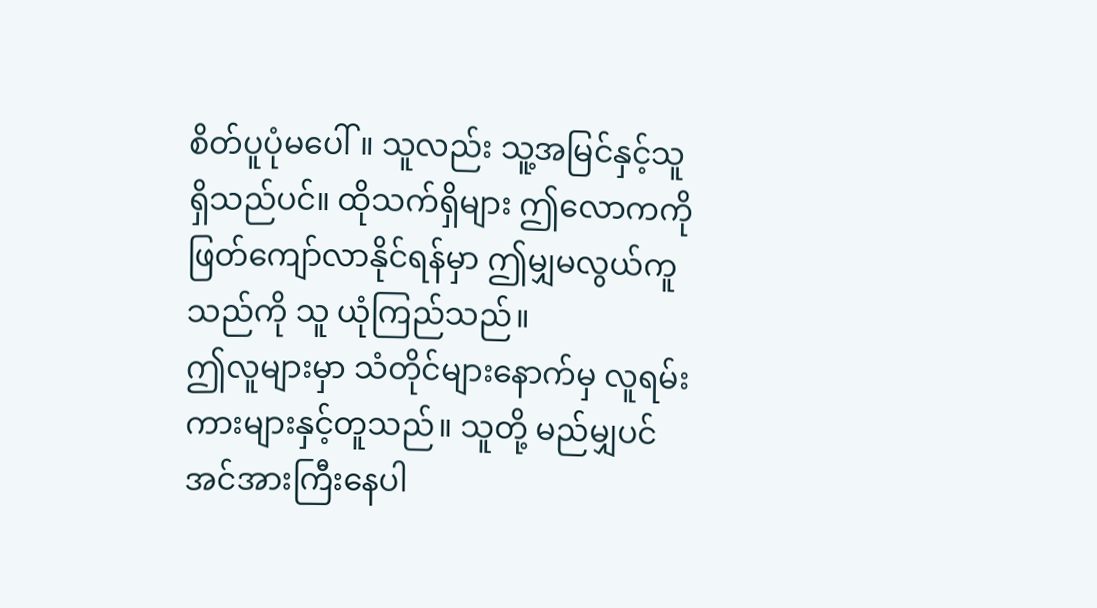စိတ်ပူပုံမပေါ်။ သူလည်း သူ့အမြင်နှင့်သူ ရှိသည်ပင်။ ထိုသက်ရှိများ ဤလောကကို ဖြတ်ကျော်လာနိုင်ရန်မှာ ဤမျှမလွယ်ကူသည်ကို သူ ယုံကြည်သည်။
ဤလူများမှာ သံတိုင်များနောက်မှ လူရမ်းကားများနှင့်တူသည်။ သူတို့ မည်မျှပင် အင်အားကြီးနေပါ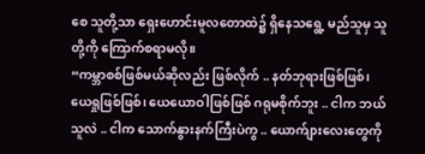စေ သူတို့သာ ရှေးဟောင်းမူလတောထဲ၌ ရှိနေသရွေ့ မည်သူမှ သူတို့ကို ကြောက်စရာမလို။
“ကမ္ဘာစစ်ဖြစ်မယ်ဆိုလည်း ဖြစ်လိုက် .. နတ်ဘုရားဖြစ်ဖြစ်၊ ယေရှုဖြစ်ဖြစ်၊ ယေယောဝါဖြစ်ဖြစ် ဂရုမစိုက်ဘူး .. ငါက ဘယ်သူလဲ .. ငါက သောက်နွားနက်ကြီးပဲကွ .. ယောက်ျားလေးတွေကို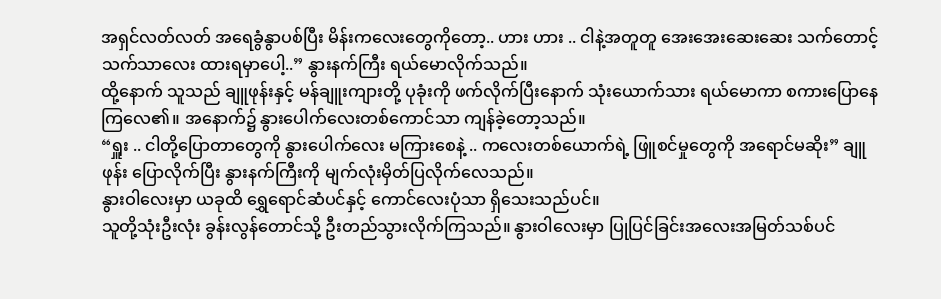အရှင်လတ်လတ် အရေခွံနွာပစ်ပြီး မိန်းကလေးတွေကိုတော့.. ဟား ဟား .. ငါနဲ့အတူတူ အေးအေးဆေးဆေး သက်တောင့်သက်သာလေး ထားရမှာပေါ့..” နွားနက်ကြီး ရယ်မောလိုက်သည်။
ထို့နောက် သူသည် ချူဖုန်းနှင့် မန်ချူးကျားတို့ ပုခုံးကို ဖက်လိုက်ပြီးနောက် သုံးယောက်သား ရယ်မောကာ စကားပြောနေကြလေ၏။ အနောက်၌ နွားပေါက်လေးတစ်ကောင်သာ ကျန်ခဲ့တော့သည်။
“ရှူး .. ငါတို့ပြောတာတွေကို နွားပေါက်လေး မကြားစေနဲ့ .. ကလေးတစ်ယောက်ရဲ့ ဖြူစင်မှုတွေကို အရောင်မဆိုး” ချူဖုန်း ပြောလိုက်ပြီး နွားနက်ကြီးကို မျက်လုံးမှိတ်ပြလိုက်လေသည်။
နွားဝါလေးမှာ ယခုထိ ရွှေရောင်ဆံပင်နှင့် ကောင်လေးပုံသာ ရှိသေးသည်ပင်။
သူတို့သုံးဦးလုံး ခွန်းလွန်တောင်သို့ ဦးတည်သွားလိုက်ကြသည်။ နွားဝါလေးမှာ ပြုပြင်ခြင်းအလေးအမြတ်သစ်ပင်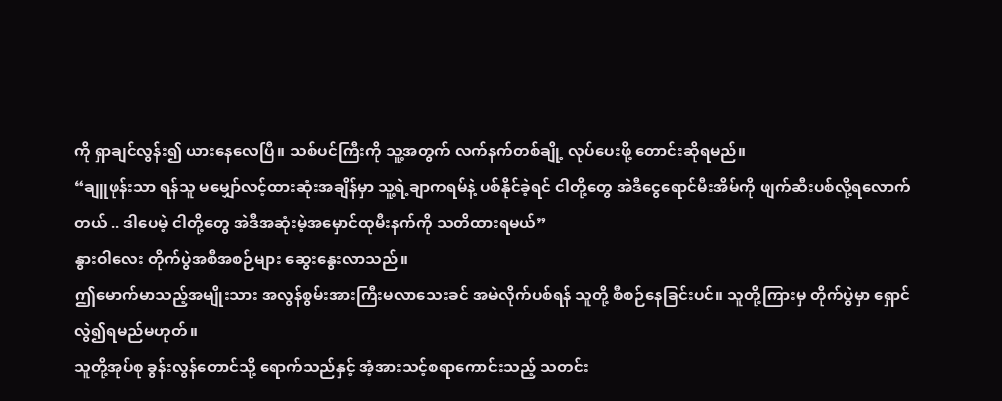ကို ရှာချင်လွန်း၍ ယားနေလေပြီ။ သစ်ပင်ကြီးကို သူ့အတွက် လက်နက်တစ်ချို့ လုပ်ပေးဖို့ တောင်းဆိုရမည်။
“ချူဖုန်းသာ ရန်သူ မမျှော်လင့်ထားဆုံးအချိန်မှာ သူ့ရဲ့ချာကရမ်နဲ့ ပစ်နိုင်ခဲ့ရင် ငါတို့တွေ အဲဒီငွေရောင်မီးအိမ်ကို ဖျက်ဆီးပစ်လို့ရလောက်တယ် .. ဒါပေမဲ့ ငါတို့တွေ အဲဒီအဆုံးမဲ့အမှောင်ထုမီးနက်ကို သတိထားရမယ်”
နွားဝါလေး တိုက်ပွဲအစီအစဉ်များ ဆွေးနွေးလာသည်။
ဤမောက်မာသည့်အမျိုးသား အလွန်စွမ်းအားကြီးမလာသေးခင် အမဲလိုက်ပစ်ရန် သူတို့ စီစဉ်နေခြင်းပင်။ သူတို့ကြားမှ တိုက်ပွဲမှာ ရှောင်လွဲ၍ရမည်မဟုတ်။
သူတို့အုပ်စု ခွန်းလွန်တောင်သို့ ရောက်သည်နှင့် အံ့အားသင့်စရာကောင်းသည့် သတင်း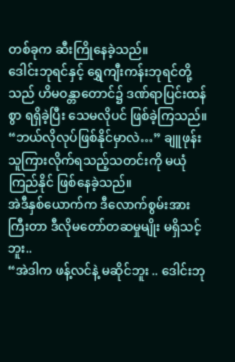တစ်ခုက ဆီးကြိုနေခဲ့သည်။
ဒေါင်းဘုရင်နှင့် ရွှေကျီးကန်းဘုရင်တို့သည် ဟိမဝန္တာတောင်၌ ဒဏ်ရာပြင်းထန်စွာ ရရှိခဲ့ပြီး သေမလိုပင် ဖြစ်ခဲ့ကြသည်။
“ဘယ်လိုလုပ်ဖြစ်နိုင်မှာလဲ…” ချူဖုန်း သူကြားလိုက်ရသည့်သတင်းကို မယုံကြည်နိုင် ဖြစ်နေခဲ့သည်။
အဲဒီနှစ်ယောက်က ဒီလောက်စွမ်းအားကြီးတာ ဒီလိုမတော်တဆမှုမျိုး မရှိသင့်ဘူး..
“အဲဒါက ဖန့်လင်နဲ့ မဆိုင်ဘူး .. ဒေါင်းဘု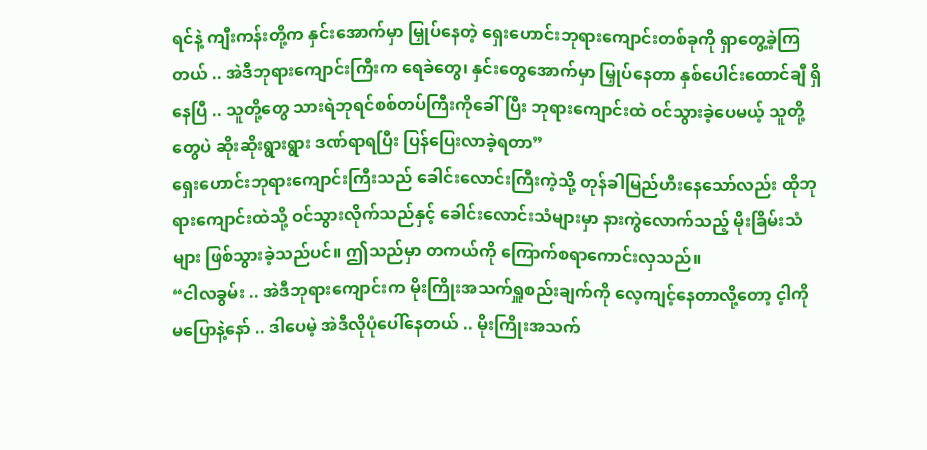ရင်နဲ့ ကျီးကန်းတို့က နှင်းအောက်မှာ မြှုပ်နေတဲ့ ရှေးဟောင်းဘုရားကျောင်းတစ်ခုကို ရှာတွေ့ခဲ့ကြတယ် .. အဲဒီဘုရားကျောင်းကြီးက ရေခဲတွေ၊ နှင်းတွေအောက်မှာ မြှုပ်နေတာ နှစ်ပေါင်းထောင်ချီ ရှိနေပြီ .. သူတို့တွေ သားရဲဘုရင်စစ်တပ်ကြီးကိုခေါ်ပြီး ဘုရားကျောင်းထဲ ဝင်သွားခဲ့ပေမယ့် သူတို့တွေပဲ ဆိုးဆိုးရွားရွား ဒဏ်ရာရပြီး ပြန်ပြေးလာခဲ့ရတာ”
ရှေးဟောင်းဘုရားကျောင်းကြီးသည် ခေါင်းလောင်းကြီးကဲ့သို့ တုန်ခါမြည်ဟီးနေသော်လည်း ထိုဘုရားကျောင်းထဲသို့ ဝင်သွားလိုက်သည်နှင့် ခေါင်းလောင်းသံများမှာ နားကွဲလောက်သည့် မိုးခြိမ်းသံများ ဖြစ်သွားခဲ့သည်ပင်။ ဤသည်မှာ တကယ်ကို ကြောက်စရာကောင်းလှသည်။
“ငါလခွမ်း .. အဲဒီဘုရားကျောင်းက မိုးကြိုးအသက်ရှူစည်းချက်ကို လေ့ကျင့်နေတာလို့တော့ င့ါကို မပြောနဲ့နော် .. ဒါပေမဲ့ အဲဒီလိုပုံပေါ်နေတယ် .. မိုးကြိုးအသက်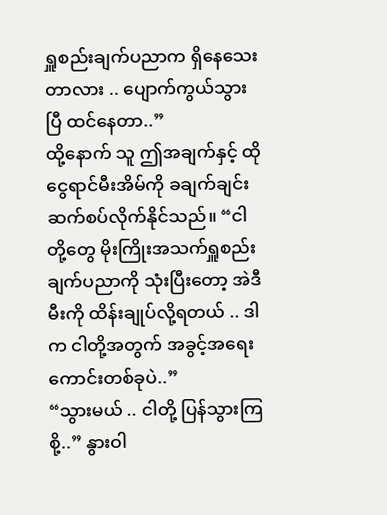ရှူစည်းချက်ပညာက ရှိနေသေးတာလား .. ပျောက်ကွယ်သွားပြီ ထင်နေတာ..”
ထို့နောက် သူ ဤအချက်နှင့် ထိုငွေရာင်မီးအိမ်ကို ခချက်ချင်း ဆက်စပ်လိုက်နိုင်သည်။ “ငါတို့တွေ မိုးကြိုးအသက်ရှူစည်းချက်ပညာကို သုံးပြီးတော့ အဲဒီမီးကို ထိန်းချုပ်လို့ရတယ် .. ဒါက ငါတို့အတွက် အခွင့်အရေးကောင်းတစ်ခုပဲ..”
“သွားမယ် .. ငါတို့ ပြန်သွားကြစို့..” နွားဝါ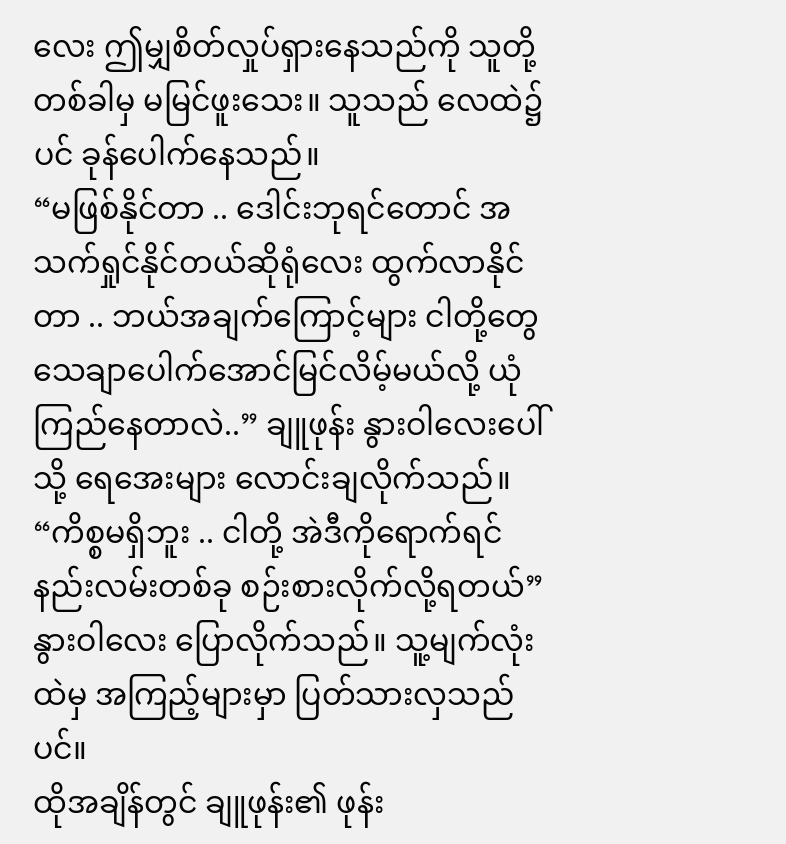လေး ဤမျှစိတ်လှုပ်ရှားနေသည်ကို သူတို့ တစ်ခါမှ မမြင်ဖူးသေး။ သူသည် လေထဲ၌ပင် ခုန်ပေါက်နေသည်။
“မဖြစ်နိုင်တာ .. ဒေါင်းဘုရင်တောင် အသက်ရှုင်နိုင်တယ်ဆိုရုံလေး ထွက်လာနိုင်တာ .. ဘယ်အချက်ကြောင့်များ ငါတို့တွေ သေချာပေါက်အောင်မြင်လိမ့်မယ်လို့ ယုံကြည်နေတာလဲ..” ချူဖုန်း နွားဝါလေးပေါ်သို့ ရေအေးများ လောင်းချလိုက်သည်။
“ကိစ္စမရှိဘူး .. ငါတို့ အဲဒီကိုရောက်ရင် နည်းလမ်းတစ်ခု စဉ်းစားလိုက်လို့ရတယ်” နွားဝါလေး ပြောလိုက်သည်။ သူ့မျက်လုံးထဲမှ အကြည့်များမှာ ပြတ်သားလှသည်ပင်။
ထိုအချိန်တွင် ချူဖုန်း၏ ဖုန်း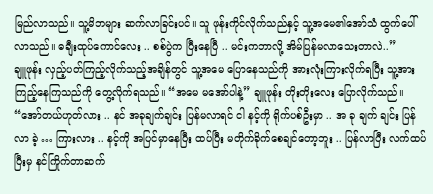မြည်လာသည်။ သူ့မိဘများ ဆက်လာခြင်းပင်။ သူ ဖုန်းကိုင်လိုက်သည်နှင့် သူ့အမေ၏အော်သံ ထွက်ပေါ်လာသည်။ ဓချီးထုပ်ကောင်လေး .. စစ်ပွဲက ပြီးနေပြီ .. မင်းကဘာလို့ အိမ်ပြန်မလာသေးတာလဲ..”
ချူဖုန်း လှည့်ပတ်ကြည့်လိုက်သည့်အချိန်တွင် သူ့အမေ ပြောနေသည်ကို အားလုံးကြားလိုက်ရပြီး သူ့အား ကြည့်နေကြသည်ကို တွေ့လိုက်ရသည်။ “အမေ မအော်ပါနဲ့” ချူဖုန်း တိုးတိုးလေး ပြောလိုက်သည်။
“အော်တယ်ဟုတ်လား .. နင် အခုချက်ချင်း ပြန်မလာရင် ငါ နင့်ကို ရိုက်ပစ်ဦးမှာ .. အ ခု ချက် ချင်း ပြန် လာ ခဲ့ … ကြားလား .. နင့်ကို အပြင်မှာနေပြီး ထပ်ပြီး မတိုက်ခိုက်စေချင်တော့ဘူး .. ပြန်လာပြီး လက်ထပ်ပြီးမှ နင်ကြိုက်တာဆက်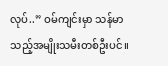လုပ်..” ဝမ်ကျင်းမှာ သန်မာသည့်အမျိုးသမီးတစ်ဦးပင်။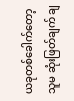ယခုတစ်ခေါက်တော့ သူမ ဆုံးဖြတ်ချက် ချ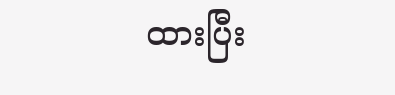ထားပြီး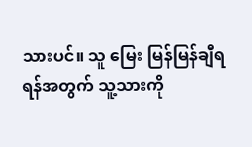သားပင်။ သူ မြေး မြန်မြန်ချီရရန်အတွက် သူ့သားကို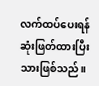လက်ထပ်ပေးရန် ဆုံးဖြတ်ထားပြီးသားဖြစ်သည်။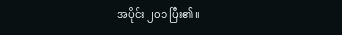အပိုင်း ၂၀၁ ပြီး၏။